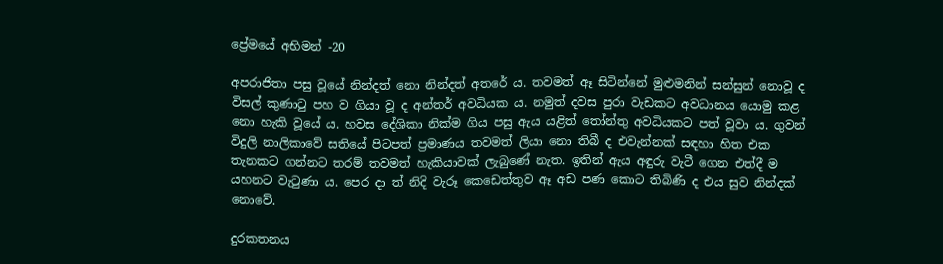ප්‍රේමයේ අභිමන් -20

අපරාජිතා පසු වූයේ නින්දත් නො නින්දත් අතරේ ය. තවමත් ඈ සිටින්නේ මුළුමනින් සන්සුන් නොවූ ද විසල් කුණාටු පහ ව ගියා වූ ද අන්තර් අවධියක ය. නමුත් දවස පුරා වැඩකට අවධානය යොමු කළ නො හැකි වූයේ ය. හවස දේශිකා නික්ම ගිය පසු ඇය යළිත් තෝන්තු අවධියකට පත් වූවා ය. ගුවන් විදුලි නාලිකාවේ සතියේ පිටපත් ප්‍රමාණය තවමත් ලියා නො තිබී ද එවැන්නක් සඳහා හිත එක තැනකට ගන්නට තරම් තවමත් හැකියාවක් ලැබුණේ නැත. ඉතින් ඇය අඳුරු වැටී ගෙන එත්දී ම යහනට වැටුණා ය. පෙර දා ත් නිදි වැරූ කෙඩෙත්තුව ඈ අඩ පණ කොට තිබිණි ද එය සුව නින්දක් නොවේ.

දුරකතනය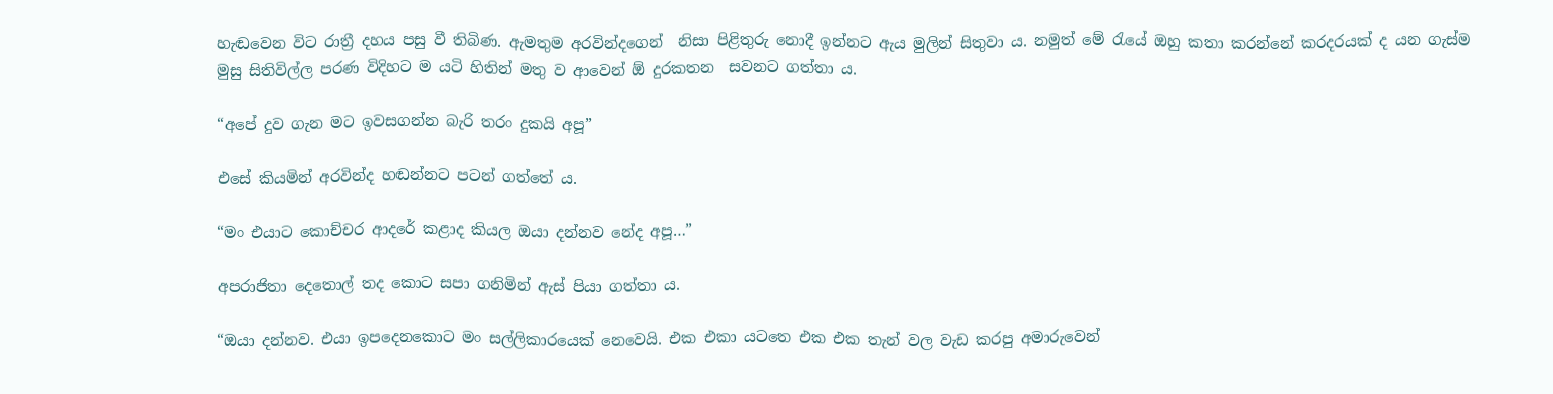හැඬවෙන විට රාත්‍රී දහය පසු වී තිබිණ. ඇමතුම අරවින්දගෙන්  නිසා පිළිතුරු නොදී ඉන්නට ඇය මුලින් සිතුවා ය. නමුත් මේ රැයේ ඔහු කතා කරන්නේ කරදරයක් ද යන ගැස්ම මුසු සිතිවිල්ල පරණ විදිහට ම යටි හිතින් මතු ව ආවෙන් ඕ දුරකතන  සවනට ගත්තා ය.

“අපේ දුව ගැන මට ඉවසගන්න බැරි තරං දුකයි අපූ”

එසේ කියමින් අරවින්ද හඬන්නට පටන් ගත්තේ ය.

“මං එයාට කොච්චර ආදරේ කළාද කියල ඔයා දන්නව නේද අපූ…”

අපරාජිතා දෙතොල් තද කොට සපා ගනිමින් ඇස් පියා ගත්තා ය.

“ඔයා දන්නව. එයා ඉපදෙනකොට මං සල්ලිකාරයෙක් නෙවෙයි. එක එකා යටතෙ එක එක තැන් වල වැඩ කරපු අමාරුවෙන්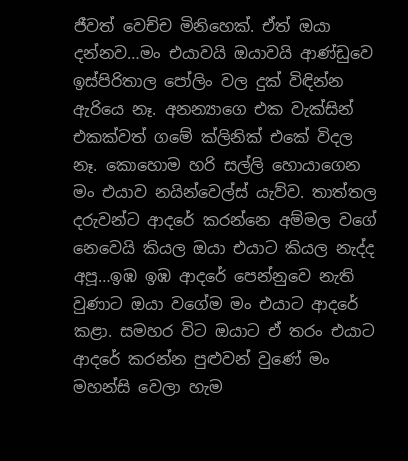ජීවත් වෙච්ච මිනිහෙක්. ඒත් ඔයා දන්නව…මං එයාවයි ඔයාවයි ආණ්ඩුවෙ ඉස්පිරිතාල පෝලිං වල දුක් විඳින්න ඇරියෙ නෑ. අනන්‍යාගෙ එක වැක්සින් එකක්වත් ගමේ ක්ලිනික් එකේ විදල නෑ. කොහොම හරි සල්ලි හොයාගෙන මං එයාව නයින්වෙල්ස් යැව්ව. තාත්තල දරුවන්ට ආදරේ කරන්නෙ අම්මල වගේ නෙවෙයි කියල ඔයා එයාට කියල නැද්ද අපූ…ඉඹ ඉඹ ආදරේ පෙන්නුවෙ නැති වුණාට ඔයා වගේම මං එයාට ආදරේ කළා. සමහර විට ඔයාට ඒ තරං එයාට ආදරේ කරන්න පුළුවන් වුණේ මං මහන්සි වෙලා හැම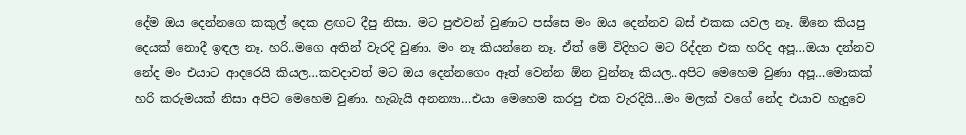දේම ඔය දෙන්නගෙ කකුල් දෙක ළඟට දීපු නිසා. මට පුළුවන් වුණාට පස්සෙ මං ඔය දෙන්නව බස් එකක යවල නෑ. ඕනෙ කියපු දෙයක් නොදී ඉඳල නෑ. හරි..මගෙ අතින් වැරදි වුණා. මං නෑ කියන්නෙ නෑ. ඒත් මේ විදිහට මට රිද්දන එක හරිද අපූ…ඔයා දන්නව නේද මං එයාට ආදරෙයි කියල…කවදාවත් මට ඔය දෙන්නගෙං ඈත් වෙන්න ඕන වුන්නෑ කියල..අපිට මෙහෙම වුණා අපූ…මොකක් හරි කරුමයක් නිසා අපිට මෙහෙම වුණා. හැබැයි අනන්‍යා…එයා මෙහෙම කරපු එක වැරදියි…මං මලක් වගේ නේද එයාව හැදුවෙ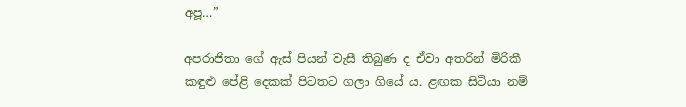අපූ…”

අපරාජිතා ගේ ඇස් පියන් වැසී තිබුණ ද ඒවා අතරින් මිරිකී කඳුළු පේළි දෙකක් පිටතට ගලා ගියේ ය. ළඟක සිටියා නම්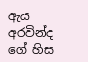ඇය අරවින්ද ගේ හිස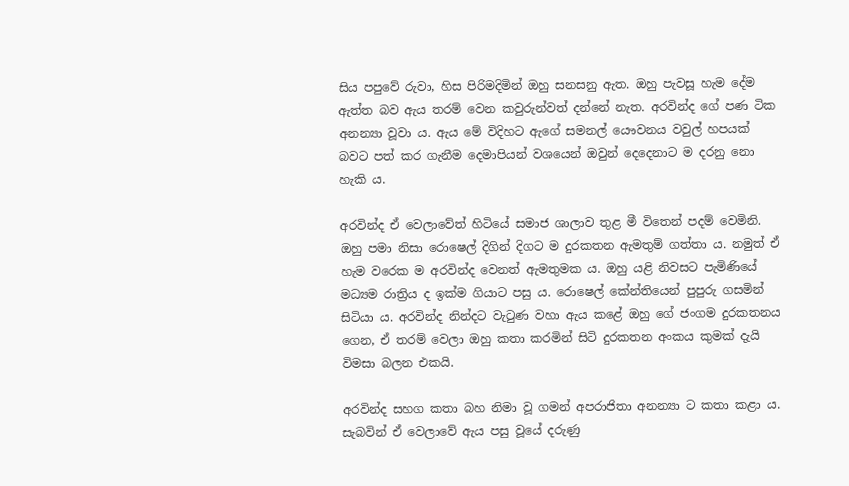සිය පපුවේ රුවා, හිස පිරිමදිමින් ඔහු සනසනු ඇත. ඔහු පැවසූ හැම දේම ඇත්ත බව ඇය තරම් වෙන කවුරුන්වත් දන්නේ නැත. අරවින්ද ගේ පණ ටික අනන්‍යා වූවා ය. ඇය මේ විදිහට ඇගේ සමනල් යෞවනය වවුල් හපයක් බවට පත් කර ගැනීම දෙමාපියන් වශයෙන් ඔවුන් දෙදෙනාට ම දරනු නො හැකි ය.

අරවින්ද ඒ වෙලාවේත් හිටියේ සමාජ ශාලාව තුළ මී විතෙන් පදම් වෙමිනි. ඔහු පමා නිසා රොෂෙල් දිගින් දිගට ම දුරකතන ඇමතුම් ගත්තා ය. නමුත් ඒ හැම වරෙක ම අරවින්ද වෙනත් ඇමතුමක ය. ඔහු යළි නිවසට පැමිණියේ මධ්‍යම රාත්‍රිය ද ඉක්ම ගියාට පසු ය. රොෂෙල් කේන්තියෙන් පුපුරු ගසමින් සිටියා ය. අරවින්ද නින්දට වැටුණ වහා ඇය කළේ ඔහු ගේ ජංගම දුරකතනය ගෙන, ඒ තරම් වෙලා ඔහු කතා කරමින් සිටි දුරකතන අංකය කුමක් දැයි විමසා බලන එකයි.

අරවින්ද සහග කතා බහ නිමා වූ ගමන් අපරාජිතා අනන්‍යා ට කතා කළා ය. සැබවින් ඒ වෙලාවේ ඇය පසු වූයේ දරුණු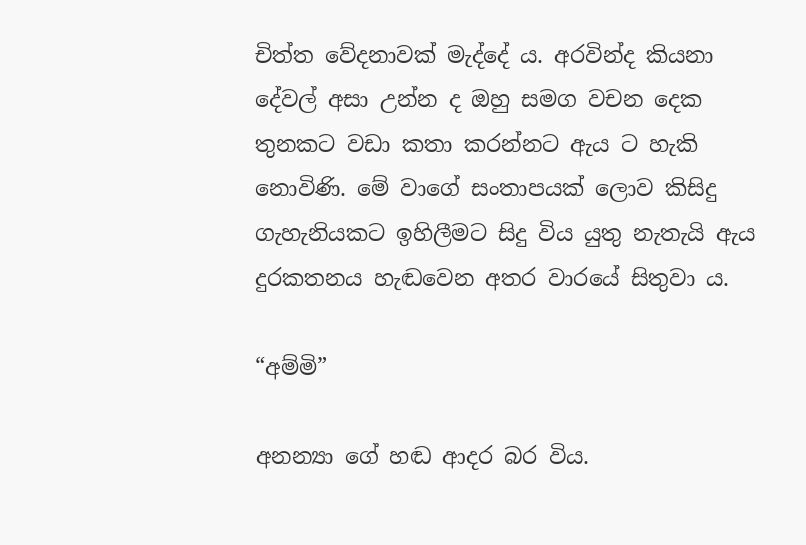චිත්ත වේදනාවක් මැද්දේ ය. අරවින්ද කියනා දේවල් අසා උන්න ද ඔහු සමග වචන දෙක තුනකට වඩා කතා කරන්නට ඇය ට හැකි නොවිණි. මේ වාගේ සංතාපයක් ලොව කිසිදු ගැහැනියකට ඉහිලීමට සිදු විය යුතු නැතැයි ඇය දුරකතනය හැඬවෙන අතර වාරයේ සිතුවා ය.

“අම්මි”

අනන්‍යා ගේ හඬ ආදර බර විය.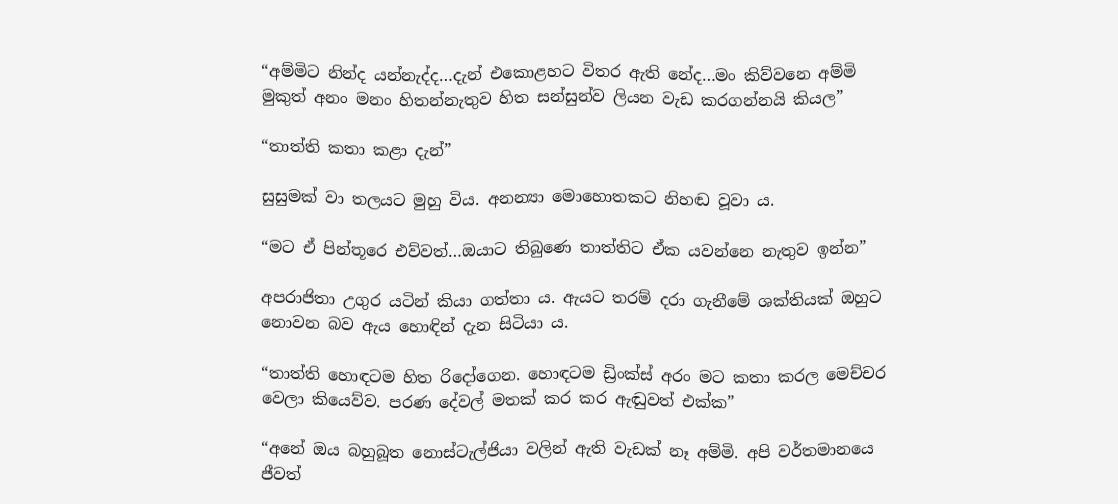“අම්මිට නින්ද යන්නැද්ද…දැන් එකොළහට විතර ඇති නේද…මං කිව්වනෙ අම්මි මුකුත් අනං මනං හිතන්නැතුව හිත සන්සුන්ව ලියන වැඩ කරගන්නයි කියල”

“තාත්ති කතා කළා දැන්”

සුසුමක් වා තලයට මුහු විය. අනන්‍යා මොහොතකට නිහඬ වූවා ය.

“මට ඒ පින්තූරෙ එව්වත්…ඔයාට තිබුණෙ තාත්තිට ඒක යවන්නෙ නැතුව ඉන්න”

අපරාජිතා උගුර යටින් කියා ගත්තා ය. ඇයට තරම් දරා ගැනීමේ ශක්තියක් ඔහුට නොවන බව ඇය හොඳින් දැන සිටියා ය.

“තාත්ති හොඳටම හිත රිදෝගෙන. හොඳටම ඩ්‍රිංක්ස් අරං මට කතා කරල මෙච්චර වෙලා කියෙව්ව. පරණ දේවල් මතක් කර කර ඇඬුවත් එක්ක”

“අනේ ඔය බහුබූත නොස්ටැල්ජියා වලින් ඇති වැඩක් නෑ අම්මි. අපි වර්තමානයෙ ජීවත්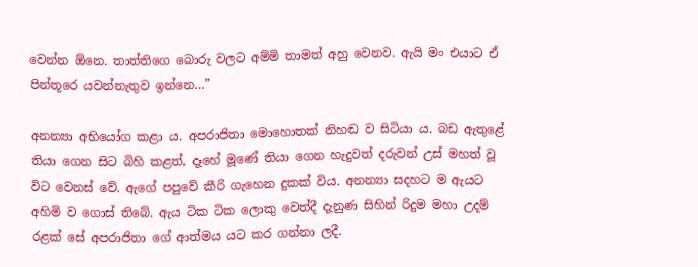වෙන්න ඕනෙ. තාත්තිගෙ බොරු වලට අම්මි තාමත් අහු වෙනව. ඇයි මං එයාට ඒ පින්තූරෙ යවන්නැතුව ඉන්නෙ…”

අනන්‍යා අභියෝග කළා ය. අපරාජිතා මොහොතක් නිහඬ ව සිටියා ය. බඩ ඇතුළේ තියා ගෙන සිට බිහි කළත්, දෑහේ මූණේ තියා ගෙන හැදුවත් දරුවන් උස් මහත් වූ විට වෙනස් වේ. ඇගේ පපුවේ කීරි ගැහෙන දුකක් විය. අනන්‍යා සදහට ම ඇයට අහිමි ව ගොස් තිබේ. ඇය ටික ටික ලොකු වෙත්දී දැනුණ සිහින් රිදුම මහා උදම් රළක් සේ අපරාජිතා ගේ ආත්මය යට කර ගන්නා ලදී.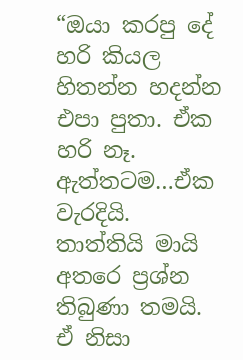“ඔයා කරපු දේ හරි කියල හිතන්න හදන්න එපා පුතා. ඒක හරි නෑ. ඇත්තටම…ඒක වැරදියි. තාත්තියි මායි අතරෙ ප්‍රශ්න තිබුණා තමයි. ඒ නිසා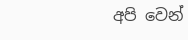අපි වෙන්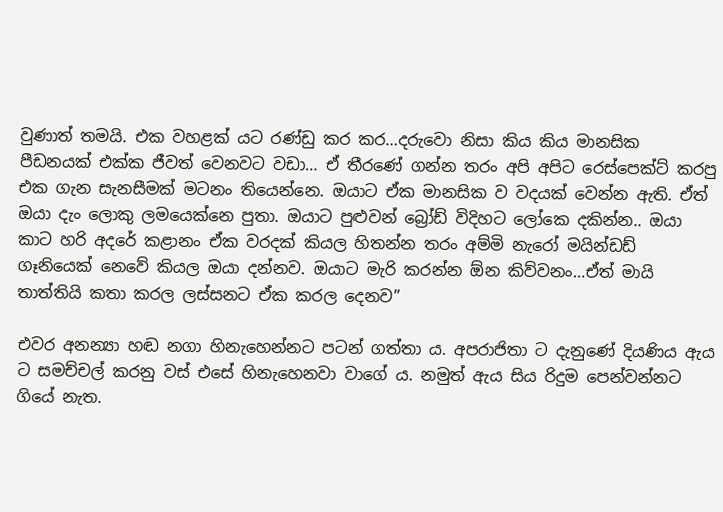වුණාත් තමයි. එක වහළක් යට රණ්ඩු කර කර…දරුවො නිසා කිය කිය මානසික පීඩනයක් එක්ක ජීවත් වෙනවට වඩා… ඒ තීරණේ ගන්න තරං අපි අපිට රෙස්පෙක්ට් කරපු එක ගැන සැනසීමක් මටනං තියෙන්නෙ. ඔයාට ඒක මානසික ව වදයක් වෙන්න ඇති. ඒත් ඔයා දැං ලොකු ලමයෙක්නෙ පුතා. ඔයාට පුළුවන් බ්‍රෝඩ් විදිහට ලෝකෙ දකින්න.. ඔයා කාට හරි අදරේ කළානං ඒක වරදක් කියල හිතන්න තරං අම්මි නැරෝ මයින්ඩඩ් ගෑනියෙක් නෙවේ කියල ඔයා දන්නව. ඔයාට මැරි කරන්න ඕන කිව්වනං…ඒත් මායි තාත්තියි කතා කරල ලස්සනට ඒක කරල දෙනව”

එවර අනන්‍යා හඬ නගා හිනැහෙන්නට පටන් ගත්තා ය. අපරාජිතා ට දැනුණේ දියණිය ඇය ට සමච්චල් කරනු වස් එසේ හිනැහෙනවා වාගේ ය. නමුත් ඇය සිය රිදුම පෙන්වන්නට ගියේ නැත.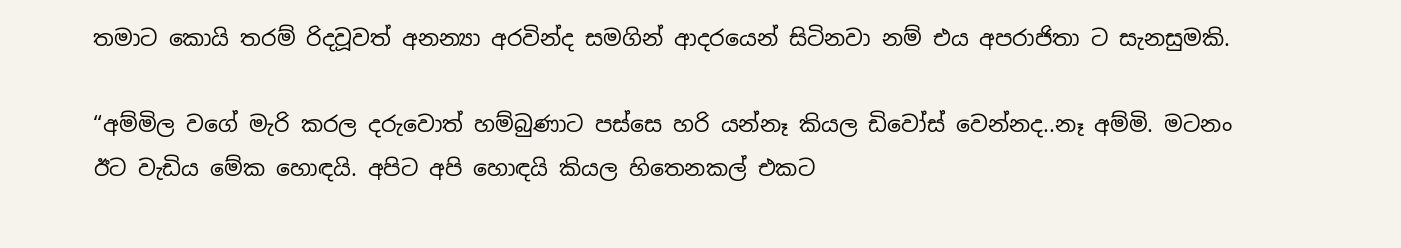තමාට කොයි තරම් රිදවූවත් අනන්‍යා අරවින්ද සමගින් ආදරයෙන් සිටිනවා නම් එය අපරාජිතා ට සැනසුමකි.

“අම්මිල වගේ මැරි කරල දරුවොත් හම්බුණාට පස්සෙ හරි යන්නෑ කියල ඩිවෝස් වෙන්නද..නෑ අම්මි. මටනං ඊට වැඩිය මේක හොඳයි. අපිට අපි හොඳයි කියල හිතෙනකල් එකට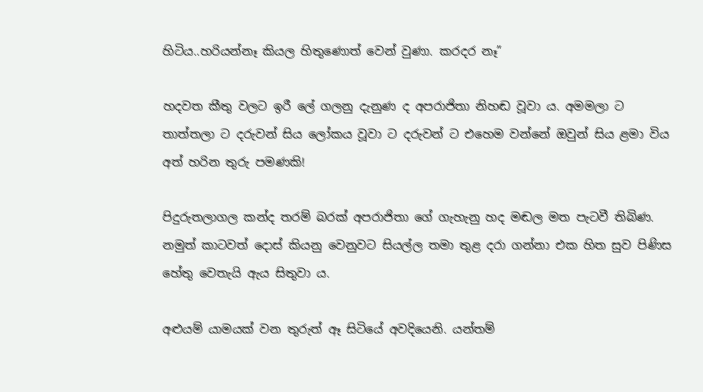හිටිය..හරියන්නෑ කියල හිතුණොත් වෙන් වුණා. කරදර නෑ”

හදවත කීතු වලට ඉරී ලේ ගලනු දැනුණ ද අපරාජිතා නිහඬ වූවා ය. අමමලා ට තාත්තලා ට දරුවන් සිය ලෝකය වූවා ට දරුවන් ට එහෙම වන්නේ ඔවුන් සිය ළමා විය අත් හරින තුරු පමණකි!

පිදුරුතලාගල කන්ද තරම් බරක් අපරාජිතා ගේ ගැහැනු හද මඬල මත පැටවී තිබිණ. නමුත් කාටවත් දොස් කියනු වෙනුවට සියල්ල තමා තුළ දරා ගන්නා එක හිත සුව පිණිස හේතු වෙතැයි ඇය සිතුවා ය.

අළුයම් යාමයක් වන තුරුත් ඈ සිටියේ අවදියෙනි. යන්තම්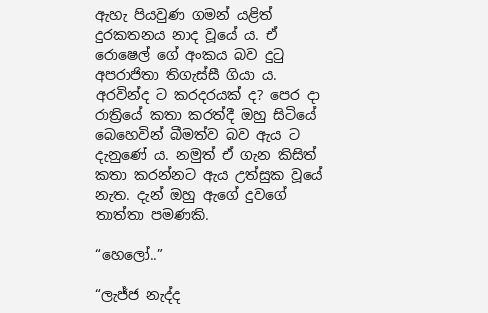ඇහැ පියවුණ ගමන් යළිත් දුරකතනය නාද වූයේ ය. ඒ රොෂෙල් ගේ අංකය බව දුටු අපරාජිතා තිගැස්සී ගියා ය. අරවින්ද ට කරදරයක් ද? පෙර දා රාත්‍රියේ කතා කරත්දී ඔහු සිටියේ බෙහෙවින් බීමත්ව බව ඇය ට දැනුණේ ය. නමුත් ඒ ගැන කිසිත් කතා කරන්නට ඇය උත්සුක වූයේ නැත. දැන් ඔහු ඇගේ දුවගේ තාත්තා පමණකි.

“හෙලෝ..”

“ලැජ්ජ නැද්ද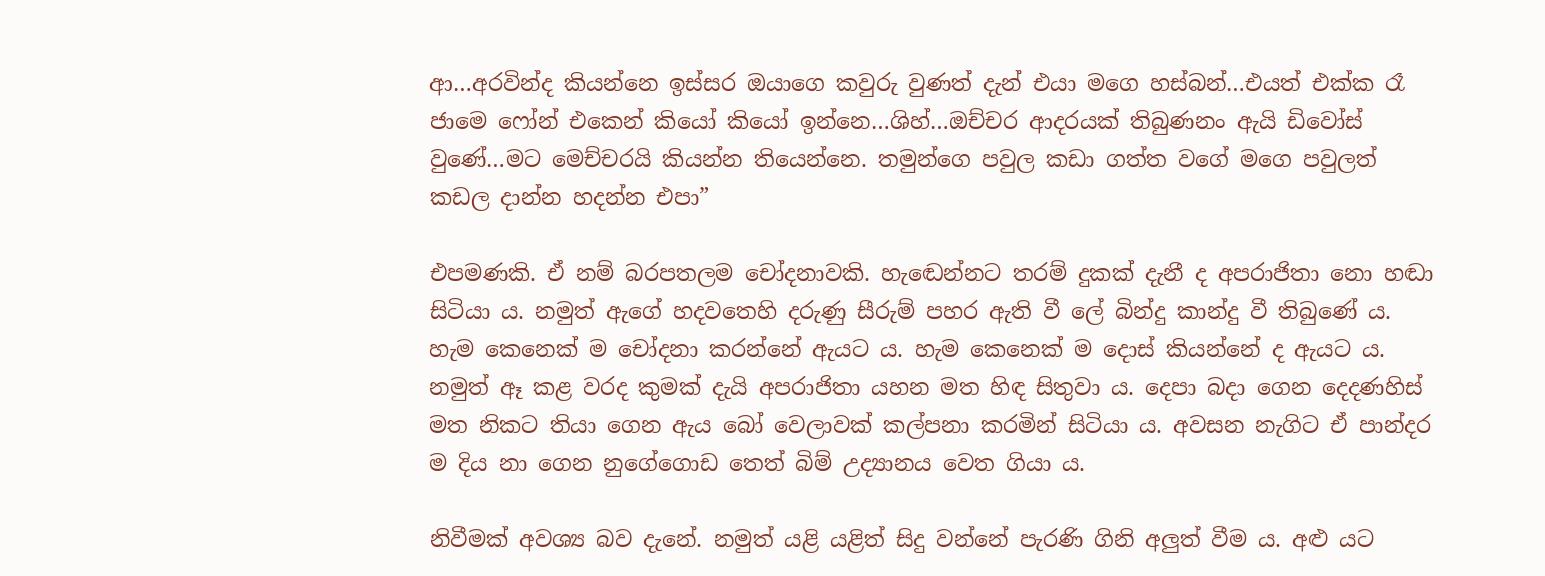ආ…අරවින්ද කියන්නෙ ඉස්සර ඔයාගෙ කවුරු වුණත් දැන් එයා මගෙ හස්බන්…එයත් එක්ක රෑ ජාමෙ ෆෝන් එකෙන් කියෝ කියෝ ඉන්නෙ…ශිහ්…ඔච්චර ආදරයක් තිබුණනං ඇයි ඩිවෝස් වුණේ…මට මෙච්චරයි කියන්න තියෙන්නෙ. තමුන්ගෙ පවුල කඩා ගත්ත වගේ මගෙ පවුලත් කඩල දාන්න හදන්න එපා”

එපමණකි. ඒ නම් බරපතලම චෝදනාවකි. හැඬෙන්නට තරම් දුකක් දැනී ද අපරාජිතා නො හඬා සිටියා ය. නමුත් ඇගේ හදවතෙහි දරුණු සීරුම් පහර ඇති වී ලේ බින්දු කාන්දු වී තිබුණේ ය. හැම කෙනෙක් ම චෝදනා කරන්නේ ඇයට ය. හැම කෙනෙක් ම දොස් කියන්නේ ද ඇයට ය. නමුත් ඈ කළ වරද කුමක් දැයි අපරාජිතා යහන මත හිඳ සිතුවා ය. දෙපා බදා ගෙන දෙදණහිස් මත නිකට තියා ගෙන ඇය බෝ වෙලාවක් කල්පනා කරමින් සිටියා ය. අවසන නැගිට ඒ පාන්දර ම දිය නා ගෙන නුගේගොඩ තෙත් බිම් උද්‍යානය වෙත ගියා ය.

නිවීමක් අවශ්‍ය බව දැනේ. නමුත් යළි යළිත් සිදු වන්නේ පැරණි ගිනි අලුත් වීම ය. අළු යට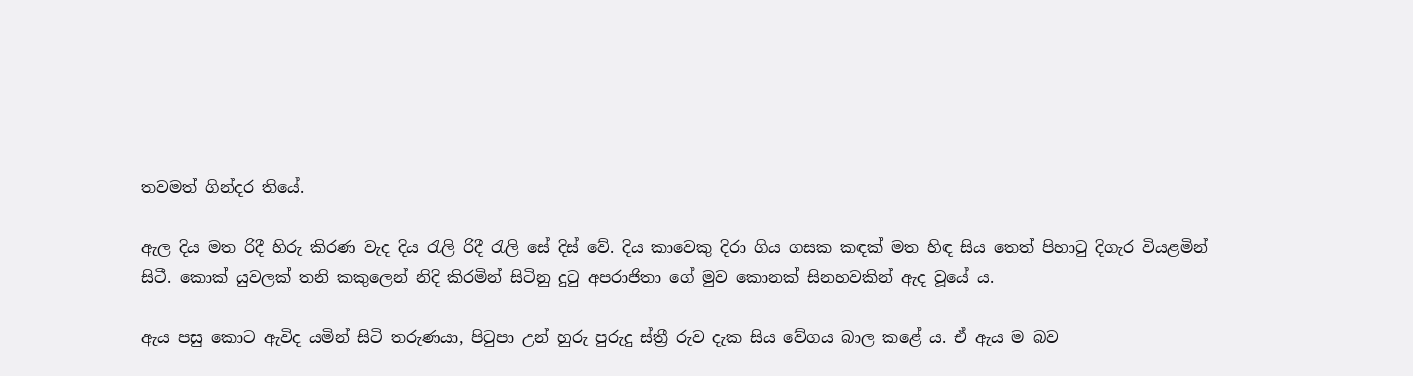තවමත් ගින්දර තියේ.

ඇල දිය මත රිදී හිරු කිරණ වැද දිය රැලි රිදී රැලි සේ දිස් වේ. දිය කාවෙකු දිරා ගිය ගසක කඳක් මත හිඳ සිය තෙත් පිහාටු දිගැර වියළමින් සිටී. කොක් යුවලක් තනි කකුලෙන් නිදි කිරමින් සිටිනු දුටු අපරාජිතා ගේ මුව කොනක් සිනහවකින් ඇද වූයේ ය.

ඇය පසු කොට ඇවිද යමින් සිටි තරුණයා, පිටුපා උන් හුරු පුරුදු ස්ත්‍රී රුව දැක සිය වේගය බාල කළේ ය. ඒ ඇය ම බව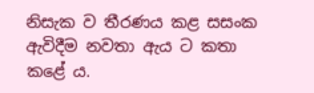නිසැක ව තීරණය කළ සසංක ඇවිදීම නවතා ඇය ට කතා කළේ ය.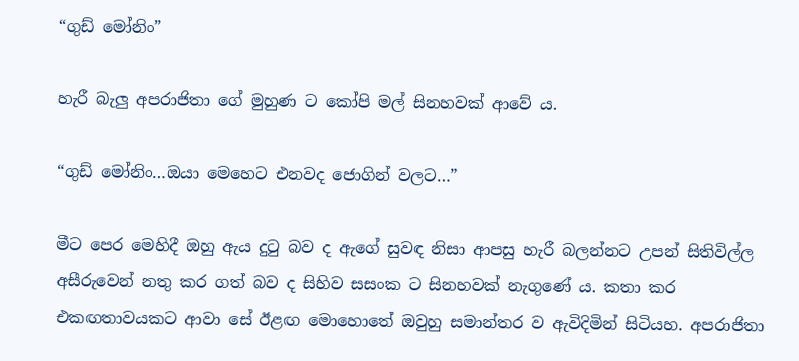“ගුඩ් මෝනිං”

හැරී බැලු අපරාජිතා ගේ මුහුණ ට කෝපි මල් සිනහවක් ආවේ ය.

“ගුඩ් මෝනිං…ඔයා මෙහෙට එනවද ජොගින් වලට…”

මීට පෙර මෙහිදී ඔහු ඇය දුටු බව ද ඇගේ සුවඳ නිසා ආපසු හැරී බලන්නට උපන් සිතිවිල්ල අසීරුවෙන් නතු කර ගත් බව ද සිහිව සසංක ට සිනහවක් නැගුණේ ය. කතා කර එකඟතාවයකට ආවා සේ ඊළඟ මොහොතේ ඔවුහු සමාන්තර ව ඇවිදිමින් සිටියහ. අපරාජිතා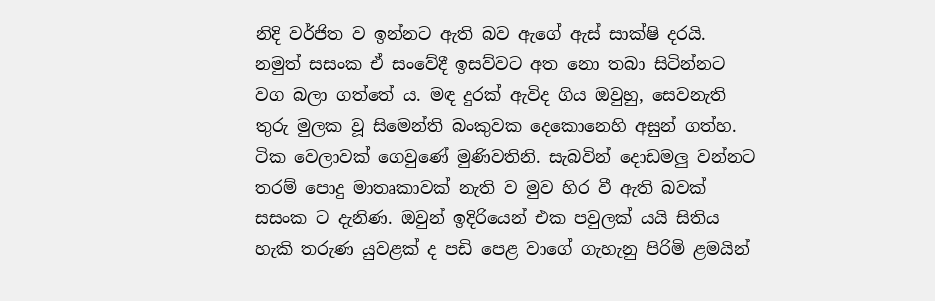නිදි වර්ජිත ව ඉන්නට ඇති බව ඇගේ ඇස් සාක්ෂි දරයි. නමුත් සසංක ඒ සංවේදී ඉසව්වට අත නො තබා සිටින්නට වග බලා ගත්තේ ය. මඳ දුරක් ඇවිද ගිය ඔවුහු, සෙවනැති තුරු මුලක වූ සිමෙන්ති බංකුවක දෙකොනෙහි අසුන් ගත්හ. ටික වෙලාවක් ගෙවුණේ මුණිවතිනි. සැබවින් දොඩමලු වන්නට තරම් පොදු මාතෘකාවක් නැති ව මුව හිර වී ඇති බවක් සසංක ට දැනිණ. ඔවුන් ඉදිරියෙන් එක පවුලක් යයි සිතිය හැකි තරුණ යුවළක් ද පඩි පෙළ වාගේ ගැහැනු පිරිමි ළමයින්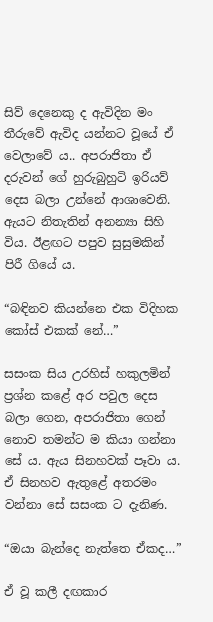සිව් දෙනෙකු ද ඇවිදින මං තීරුවේ ඇවිද යන්නට වූයේ ඒ වෙලාවේ ය.. අපරාජිතා ඒ දරුවන් ගේ හුරුබුහුටි ඉරියව් දෙස බලා උන්නේ ආශාවෙනි. ඇයට නිතැතින් අනන්‍යා සිහි විය. ඊළඟට පපුව සුසුමකින් පිරී ගියේ ය.

“බඳිනව කියන්නෙ එක විදිහක කෝස් එකක් නේ…”

සසංක සිය උරහිස් හකුලමින් ප්‍රශ්න කළේ අර පවුල දෙස බලා ගෙන, අපරාජිතා ගෙන් නොව තමන්ට ම කියා ගන්නා සේ ය. ඇය සිනහවක් පෑවා ය. ඒ සිනහව ඇතුළේ අතරමං වන්නා සේ සසංක ට දැනිණ.

“ඔයා බැන්දෙ නැත්තෙ ඒකද…”

ඒ වූ කලී දඟකාර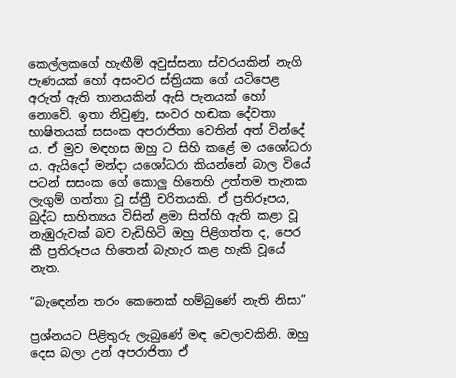කෙල්ලකගේ හැඟීම් අවුස්සනා ස්වරයකින් නැගි පැණයක් හෝ අසංවර ස්ත්‍රියක ගේ යටිපෙළ අරුත් ඇති තානයකින් ඇසි පැනයක් හෝ නොවේ. ඉතා නිවුණු, සංවර හඬක දේවතා භාෂිතයක් සසංක අපරාජිතා වෙතින් අත් වින්දේ ය. ඒ මුව මඳහස ඔහු ට සිහි කළේ ම යශෝධරා ය. ඇයිදෝ මන්දා යශෝධරා කියන්නේ බාල වියේ පටන් සසංක ගේ කොලු හිතෙහි උත්තම තැනක ලැගුම් ගත්තා වූ ස්ත්‍රී චරිතයකි. ඒ ප්‍රතිරූපය, බුද්ධ සාහිත්‍යය විසින් ළමා සිත්හි ඇති කළා වූ නැඹුරුවක් බව වැඩිහිටි ඔහු පිළිගත්ත ද, පෙර කී ප්‍රතිරූපය හිතෙන් බැහැර කළ හැකි වූයේ නැත.

“බැඳෙන්න තරං කෙනෙක් හම්බුණේ නැති නිසා”

ප්‍රශ්නයට පිළිතුරු ලැබුණේ මඳ වෙලාවකිනි. ඔහු දෙස බලා උන් අපරාජිතා ඒ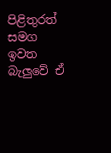පිළිතුරත් සමග ඉවත බැලුවේ ඒ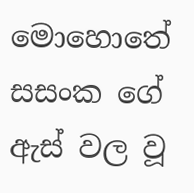මොහොතේ සසංක ගේ ඇස් වල වූ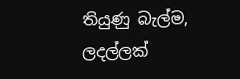තියුණු බැල්ම, ලදල්ලක්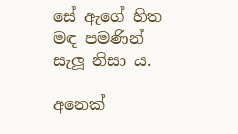සේ ඇගේ හිත මඳ පමණින් සැලූ නිසා ය.

අනෙක්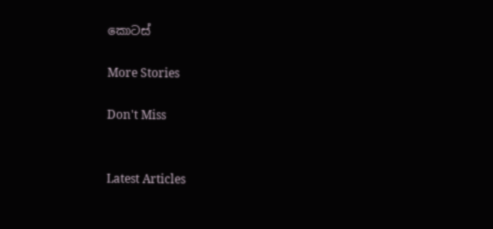කොටස්

More Stories

Don't Miss


Latest Articles